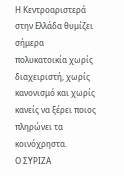Η Κεντροαριστερά στην Ελλάδα θυμίζει σήμερα πολυκατοικία χωρίς διαχειριστή, χωρίς κανονισμό και χωρίς κανείς να ξέρει ποιος πληρώνει τα κοινόχρηστα.
Ο ΣΥΡΙΖΑ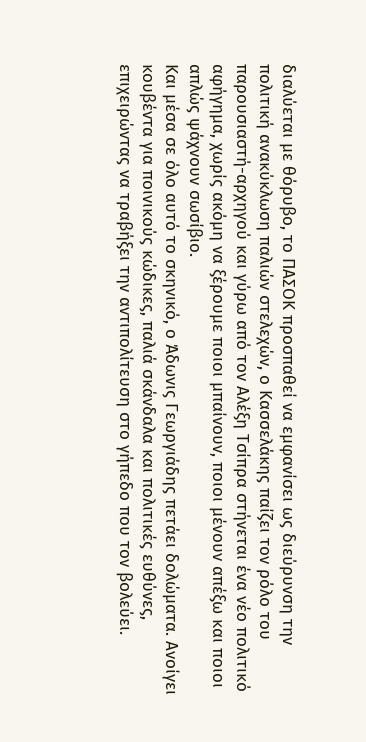διαλύεται με θόρυβο, το ΠΑΣΟΚ προσπαθεί να εμφανίσει ως διεύρυνση την πολιτική ανακύκλωση παλιών στελεχών, ο Κασσελάκης παίζει τον ρόλο του παρουσιαστή-αρχηγού και γύρω από τον Αλέξη Τσίπρα στήνεται ένα νέο πολιτικό αφήγημα, χωρίς ακόμη να ξέρουμε ποιοι μπαίνουν, ποιοι μένουν απέξω και ποιοι απλώς ψάχνουν σωσίβιο.
Και μέσα σε όλο αυτό το σκηνικό, ο Άδωνις Γεωργιάδης πετάει δολώματα. Ανοίγει κουβέντα για ποινικούς κώδικες, παλιά σκάνδαλα και πολιτικές ευθύνες, επιχειρώντας να τραβήξει την αντιπολίτευση στο γήπεδο που τον βολεύει.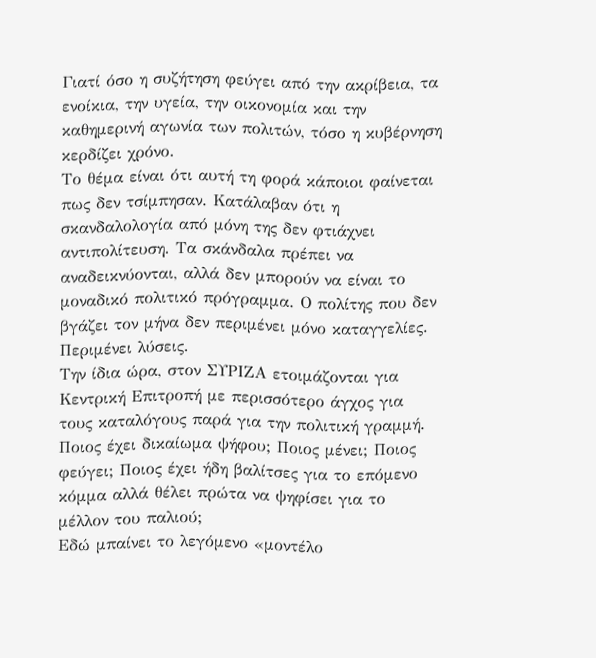Γιατί όσο η συζήτηση φεύγει από την ακρίβεια, τα ενοίκια, την υγεία, την οικονομία και την καθημερινή αγωνία των πολιτών, τόσο η κυβέρνηση κερδίζει χρόνο.
Το θέμα είναι ότι αυτή τη φορά κάποιοι φαίνεται πως δεν τσίμπησαν. Κατάλαβαν ότι η σκανδαλολογία από μόνη της δεν φτιάχνει αντιπολίτευση. Τα σκάνδαλα πρέπει να αναδεικνύονται, αλλά δεν μπορούν να είναι το μοναδικό πολιτικό πρόγραμμα. Ο πολίτης που δεν βγάζει τον μήνα δεν περιμένει μόνο καταγγελίες. Περιμένει λύσεις.
Την ίδια ώρα, στον ΣΥΡΙΖΑ ετοιμάζονται για Κεντρική Επιτροπή με περισσότερο άγχος για τους καταλόγους παρά για την πολιτική γραμμή. Ποιος έχει δικαίωμα ψήφου; Ποιος μένει; Ποιος φεύγει; Ποιος έχει ήδη βαλίτσες για το επόμενο κόμμα αλλά θέλει πρώτα να ψηφίσει για το μέλλον του παλιού;
Εδώ μπαίνει το λεγόμενο «μοντέλο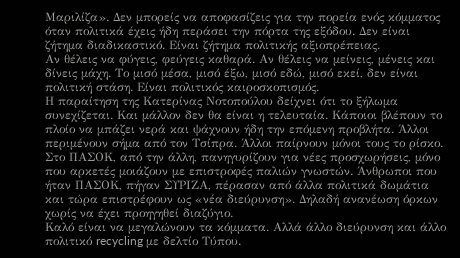Μαριλίζα». Δεν μπορείς να αποφασίζεις για την πορεία ενός κόμματος όταν πολιτικά έχεις ήδη περάσει την πόρτα της εξόδου. Δεν είναι ζήτημα διαδικαστικό. Είναι ζήτημα πολιτικής αξιοπρέπειας.
Αν θέλεις να φύγεις, φεύγεις καθαρά. Αν θέλεις να μείνεις, μένεις και δίνεις μάχη. Το μισό μέσα, μισό έξω, μισό εδώ, μισό εκεί, δεν είναι πολιτική στάση. Είναι πολιτικός καιροσκοπισμός.
Η παραίτηση της Κατερίνας Νοτοπούλου δείχνει ότι το ξήλωμα συνεχίζεται. Και μάλλον δεν θα είναι η τελευταία. Κάποιοι βλέπουν το πλοίο να μπάζει νερά και ψάχνουν ήδη την επόμενη προβλήτα. Άλλοι περιμένουν σήμα από τον Τσίπρα. Άλλοι παίρνουν μόνοι τους το ρίσκο.
Στο ΠΑΣΟΚ, από την άλλη, πανηγυρίζουν για νέες προσχωρήσεις, μόνο που αρκετές μοιάζουν με επιστροφές παλιών γνωστών. Άνθρωποι που ήταν ΠΑΣΟΚ, πήγαν ΣΥΡΙΖΑ, πέρασαν από άλλα πολιτικά δωμάτια και τώρα επιστρέφουν ως «νέα διεύρυνση». Δηλαδή ανανέωση όρκων χωρίς να έχει προηγηθεί διαζύγιο.
Καλό είναι να μεγαλώνουν τα κόμματα. Αλλά άλλο διεύρυνση και άλλο πολιτικό recycling με δελτίο Τύπου.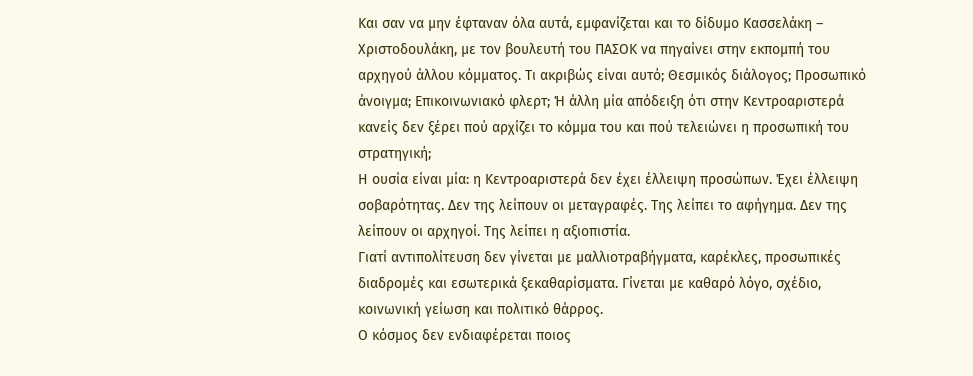Και σαν να μην έφταναν όλα αυτά, εμφανίζεται και το δίδυμο Κασσελάκη – Χριστοδουλάκη, με τον βουλευτή του ΠΑΣΟΚ να πηγαίνει στην εκπομπή του αρχηγού άλλου κόμματος. Τι ακριβώς είναι αυτό; Θεσμικός διάλογος; Προσωπικό άνοιγμα; Επικοινωνιακό φλερτ; Ή άλλη μία απόδειξη ότι στην Κεντροαριστερά κανείς δεν ξέρει πού αρχίζει το κόμμα του και πού τελειώνει η προσωπική του στρατηγική;
Η ουσία είναι μία: η Κεντροαριστερά δεν έχει έλλειψη προσώπων. Έχει έλλειψη σοβαρότητας. Δεν της λείπουν οι μεταγραφές. Της λείπει το αφήγημα. Δεν της λείπουν οι αρχηγοί. Της λείπει η αξιοπιστία.
Γιατί αντιπολίτευση δεν γίνεται με μαλλιοτραβήγματα, καρέκλες, προσωπικές διαδρομές και εσωτερικά ξεκαθαρίσματα. Γίνεται με καθαρό λόγο, σχέδιο, κοινωνική γείωση και πολιτικό θάρρος.
Ο κόσμος δεν ενδιαφέρεται ποιος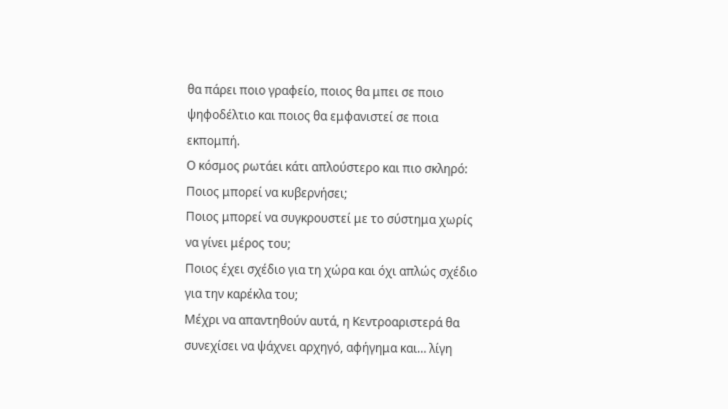θα πάρει ποιο γραφείο, ποιος θα μπει σε ποιο ψηφοδέλτιο και ποιος θα εμφανιστεί σε ποια εκπομπή.
Ο κόσμος ρωτάει κάτι απλούστερο και πιο σκληρό:
Ποιος μπορεί να κυβερνήσει;
Ποιος μπορεί να συγκρουστεί με το σύστημα χωρίς να γίνει μέρος του;
Ποιος έχει σχέδιο για τη χώρα και όχι απλώς σχέδιο για την καρέκλα του;
Μέχρι να απαντηθούν αυτά, η Κεντροαριστερά θα συνεχίσει να ψάχνει αρχηγό, αφήγημα και… λίγη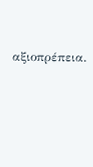αξιοπρέπεια.